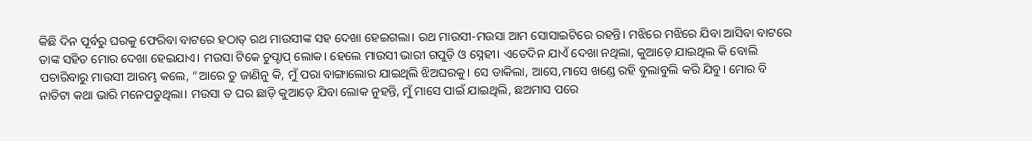କିଛି ଦିନ ପୂର୍ବରୁ ଘରକୁ ଫେରିବା ବାଟରେ ହଠାତ୍ ରଥ ମାଉସୀଙ୍କ ସହ ଦେଖା ହେଇଗଲା। ରଥ ମାଉସୀ-ମଉସା ଆମ ସୋସାଇଟିରେ ରହନ୍ତି। ମଝିରେ ମଝିରେ ଯିବା ଆସିବା ବାଟରେ ତାଙ୍କ ସହିତ ମୋର ଦେଖା ହେଇଯାଏ। ମଉସା ଟିକେ ଚୁପ୍ଚାପ୍ ଲୋକ। ହେଲେ ମାଉସୀ ଭାରୀ ଗପୁଡ଼ି ଓ ସ୍ନେହୀ। ଏତେଦିନ ଯାଏଁ ଦେଖା ନଥିଲା, କୁଆଡ଼େ ଯାଇଥିଲ କି ବୋଲି ପଚାରିବାରୁ ମାଉସୀ ଆରମ୍ଭ କଲେ, “ଆରେ ତୁ ଜାଣିନୁ କି, ମୁଁ ପରା ବାଙ୍ଗାଲୋର ଯାଇଥିଲି ଝିଅଘରକୁ। ସେ ଡାକିଲା, ଆସେ,ମାସେ ଖଣ୍ଡେ ରହି ବୁଲାବୁଲି କରି ଯିବୁ। ମୋର ବି ନାତିଟା କଥା ଭାରି ମନେପଡୁଥିଲା। ମଉସା ତ ଘର ଛାଡ଼ି କୁଆଡ଼େ ଯିବା ଲୋକ ନୁହନ୍ତି, ମୁଁ ମାସେ ପାଇଁ ଯାଇଥିଲି, ଛଅମାସ ପରେ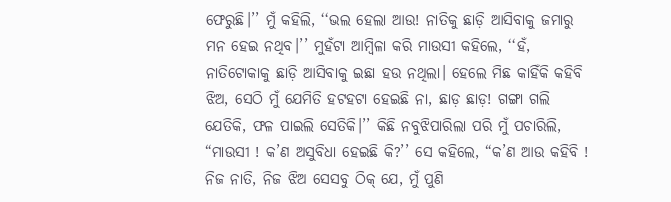ଫେରୁଛି।’’ ମୁଁ କହିଲି, ‘‘ଭଲ ହେଲା ଆଉ! ନାତିକୁ ଛାଡ଼ି ଆସିବାକୁ ଜମାରୁ ମନ ହେଇ ନଥିବ।’’ ମୁହଁଟା ଆମ୍ବିଳା କରି ମାଉସୀ କହିଲେ, ‘‘ହଁ, ନାତିଟୋକାକୁ ଛାଡ଼ି ଆସିବାକୁ ଇଛା ହଉ ନଥିଲା। ହେଲେ ମିଛ କାହିଁକି କହିବି ଝିଅ, ସେଠି ମୁଁ ଯେମିତି ହଟହଟା ହେଇଛି ନା, ଛାଡ଼ ଛାଡ଼! ଗଙ୍ଗା ଗଲି ଯେତିକି, ଫଳ ପାଇଲି ସେତିକି।’’ କିଛି ନବୁଝିପାରିଲା ପରି ମୁଁ ପଚାରିଲି, “ମାଉସୀ ! କ’ଣ ଅସୁବିଧା ହେଇଛି କି?’’ ସେ କହିଲେ, “କ’ଣ ଆଉ କହିବି ! ନିଜ ନାତି, ନିଜ ଝିଅ ସେସବୁ ଠିକ୍ ଯେ, ମୁଁ ପୁଣି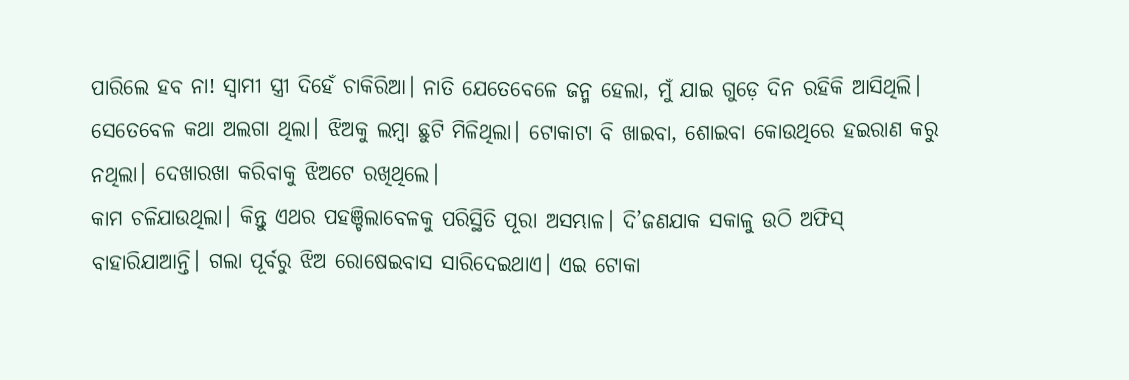ପାରିଲେ ହବ ନା! ସ୍ୱାମୀ ସ୍ତ୍ରୀ ଦିହେଁ ଚାକିରିଆ। ନାତି ଯେତେବେଳେ ଜନ୍ମ ହେଲା, ମୁଁ ଯାଇ ଗୁଡ଼େ ଦିନ ରହିକି ଆସିଥିଲି। ସେତେବେଳ କଥା ଅଲଗା ଥିଲା। ଝିଅକୁ ଲମ୍ବା ଛୁଟି ମିଳିଥିଲା। ଟୋକାଟା ବି ଖାଇବା, ଶୋଇବା କୋଉଥିରେ ହଇରାଣ କରୁ ନଥିଲା। ଦେଖାରଖା କରିବାକୁ ଝିଅଟେ ରଖିଥିଲେ।
କାମ ଚଳିଯାଉଥିଲା। କିନ୍ତୁ ଏଥର ପହଞ୍ଚିଲାବେଳକୁ ପରିସ୍ଥିତି ପୂରା ଅସମ୍ଭାଳ। ଦି’ଜଣଯାକ ସକାଳୁ ଉଠି ଅଫିସ୍ ବାହାରିଯାଆନ୍ତି। ଗଲା ପୂର୍ବରୁ ଝିଅ ରୋଷେଇବାସ ସାରିଦେଇଥାଏ। ଏଇ ଟୋକା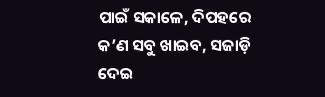ପାଇଁ ସକାଳେ, ଦିପହରେ କ’ଣ ସବୁ ଖାଇବ, ସଜାଡ଼ି ଦେଇ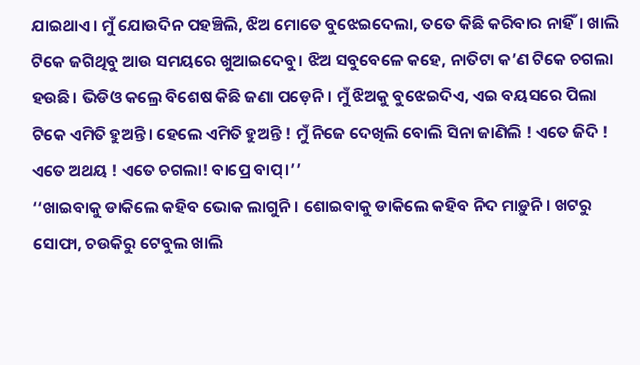ଯାଇଥାଏ। ମୁଁ ଯୋଉଦିନ ପହଞ୍ଚିଲି, ଝିଅ ମୋତେ ବୁଝେଇଦେଲା, ତତେ କିଛି କରିବାର ନାହିଁ। ଖାଲି ଟିକେ ଜଗିଥିବୁ ଆଉ ସମୟରେ ଖୁଆଇଦେବୁ। ଝିଅ ସବୁବେଳେ କହେ, ନାତିଟା କ’ଣ ଟିକେ ଚଗଲା ହଉଛି। ଭିଡିଓ କଲ୍ରେ ବିଶେଷ କିଛି ଜଣା ପଡ଼େନି। ମୁଁ ଝିଅକୁ ବୁଝେଇଦିଏ, ଏଇ ବୟସରେ ପିଲା ଟିକେ ଏମିତି ହୁଅନ୍ତି। ହେଲେ ଏମିତି ହୁଅନ୍ତି ! ମୁଁ ନିଜେ ଦେଖିଲି ବୋଲି ସିନା ଜାଣିଲି ! ଏତେ ଜିଦି ! ଏତେ ଅଥୟ ! ଏତେ ଚଗଲା! ବାପ୍ରେ ବାପ୍।’’
‘‘ଖାଇବାକୁ ଡାକିଲେ କହିବ ଭୋକ ଲାଗୁନି। ଶୋଇବାକୁ ଡାକିଲେ କହିବ ନିଦ ମାଡ଼ୁନି। ଖଟରୁ ସୋଫା, ଚଉକିରୁ ଟେବୁଲ ଖାଲି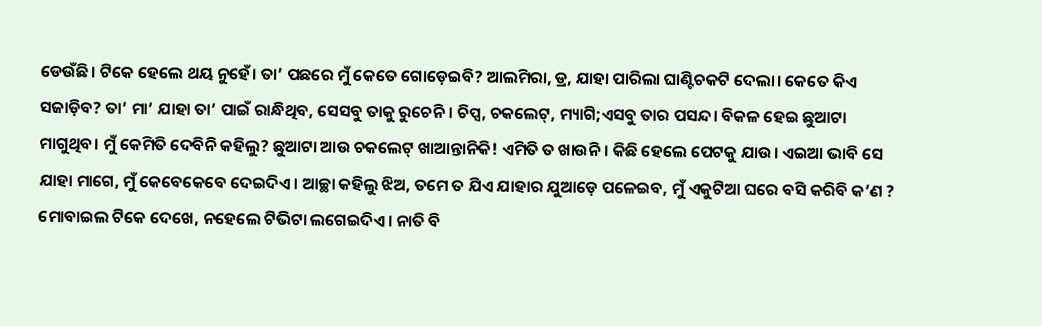ଡେଉଁଛି। ଟିକେ ହେଲେ ଥୟ ନୁହେଁ। ତା’ ପଛରେ ମୁଁ କେତେ ଗୋଡ଼େଇବି? ଆଲମିରା, ଡ୍ର, ଯାହା ପାରିଲା ଘାଣ୍ଟିଚକଟି ଦେଲା। କେତେ କିଏ ସଜାଡ଼ିବ? ତା’ ମା’ ଯାହା ତା’ ପାଇଁ ରାନ୍ଧିଥିବ, ସେସବୁ ତାକୁ ରୁଚେନି। ଚିପ୍ସ, ଚକଲେଟ୍, ମ୍ୟାଗି;ଏସବୁ ତାର ପସନ୍ଦ। ବିକଳ ହେଇ ଛୁଆଟା ମାଗୁଥିବ। ମୁଁ କେମିତି ଦେବିନି କହିଲୁ? ଛୁଆଟା ଆଉ ଚକଲେଟ୍ ଖାଆନ୍ତାନିକି! ଏମିତି ତ ଖାଉନି। କିଛି ହେଲେ ପେଟକୁ ଯାଉ। ଏଇଆ ଭାବି ସେ ଯାହା ମାଗେ, ମୁଁ କେବେକେବେ ଦେଇଦିଏ। ଆଚ୍ଛା କହିଲୁ ଝିଅ, ତମେ ତ ଯିଏ ଯାହାର ଯୁଆଡ଼େ ପଳେଇବ, ମୁଁ ଏକୁଟିଆ ଘରେ ବସି କରିବି କ’ଣ ? ମୋବାଇଲ ଟିକେ ଦେଖେ, ନହେଲେ ଟିଭିଟା ଲଗେଇଦିଏ। ନାତି ବି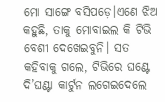ମୋ ସାଙ୍ଗେ ବସିପଡ଼େ।ଏଣେ ଝିଅ କହୁଛି, ତାକୁ ମୋବାଇଲ କି ଟିଭି ବେଶୀ ଦେଖେଇବୁନି। ସତ କହିବାକୁ ଗଲେ, ଟିଭିରେ ଘଣ୍ଟେ ଦି’ଘଣ୍ଟା କାର୍ଟୁନ ଲଗେଇଦେଲେ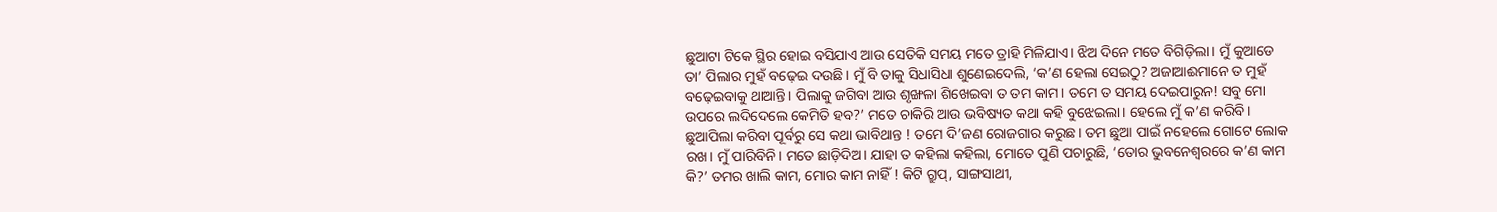ଛୁଆଟା ଟିକେ ସ୍ଥିର ହୋଇ ବସିଯାଏ ଆଉ ସେତିକି ସମୟ ମତେ ତ୍ରାହି ମିଳିଯାଏ। ଝିଅ ଦିନେ ମତେ ବିଗିଡ଼ିଲା। ମୁଁ କୁଆଡେ ତା’ ପିଲାର ମୁହଁ ବଢ଼େଇ ଦଉଛି। ମୁଁ ବି ତାକୁ ସିଧାସିଧା ଶୁଣେଇଦେଲି, ‘କ’ଣ ହେଲା ସେଇଠୁ? ଅଜାଆଈମାନେ ତ ମୁହଁ ବଢ଼େଇବାକୁ ଥାଆନ୍ତି। ପିଲାକୁ ଜଗିବା ଆଉ ଶୃଙ୍ଖଳା ଶିଖେଇବା ତ ତମ କାମ। ତମେ ତ ସମୟ ଦେଇପାରୁନ! ସବୁ ମୋ ଉପରେ ଲଦିଦେଲେ କେମିତି ହବ?’ ମତେ ଚାକିରି ଆଉ ଭବିଷ୍ୟତ କଥା କହି ବୁଝେଇଲା। ହେଲେ ମୁଁ କ’ଣ କରିବି। ଛୁଆପିଲା କରିବା ପୂର୍ବରୁ ସେ କଥା ଭାବିଥାନ୍ତ ! ତମେ ଦି’ଜଣ ରୋଜଗାର କରୁଛ। ତମ ଛୁଆ ପାଇଁ ନହେଲେ ଗୋଟେ ଲୋକ ରଖ। ମୁଁ ପାରିବିନି। ମତେ ଛାଡ଼ିଦିଅ। ଯାହା ତ କହିଲା କହିଲା, ମୋତେ ପୁଣି ପଚାରୁଛି, ‘ତୋର ଭୁବନେଶ୍ୱରରେ କ’ଣ କାମ କି?’ ତମର ଖାଲି କାମ, ମୋର କାମ ନାହିଁ ! କିଟି ଗ୍ରୁପ୍, ସାଙ୍ଗସାଥୀ,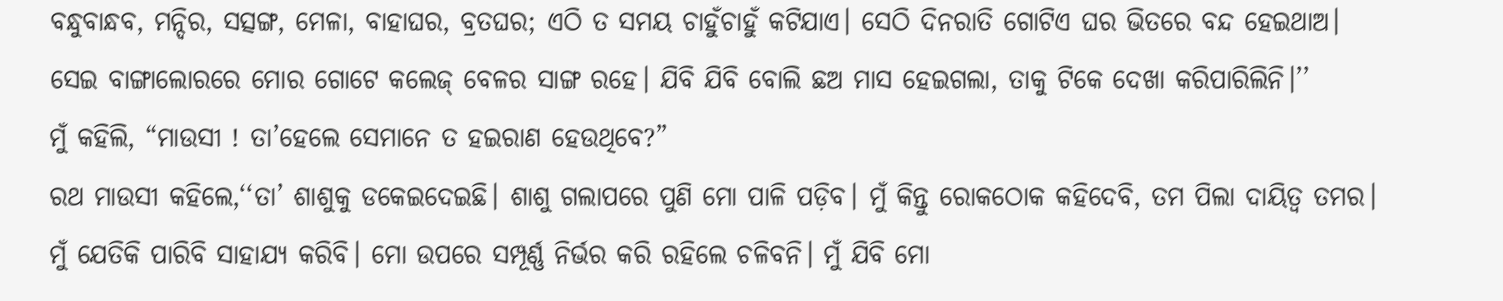ବନ୍ଧୁବାନ୍ଧବ, ମନ୍ଦିର, ସତ୍ସଙ୍ଗ, ମେଳା, ବାହାଘର, ବ୍ରତଘର; ଏଠି ତ ସମୟ ଚାହୁଁଚାହୁଁ କଟିଯାଏ। ସେଠି ଦିନରାତି ଗୋଟିଏ ଘର ଭିତରେ ବନ୍ଦ ହେଇଥାଅ। ସେଇ ବାଙ୍ଗାଲୋରରେ ମୋର ଗୋଟେ କଲେଜ୍ ବେଳର ସାଙ୍ଗ ରହେ। ଯିବି ଯିବି ବୋଲି ଛଅ ମାସ ହେଇଗଲା, ତାକୁ ଟିକେ ଦେଖା କରିପାରିଲିନି।’’
ମୁଁ କହିଲି, “ମାଉସୀ ! ତା’ହେଲେ ସେମାନେ ତ ହଇରାଣ ହେଉଥିବେ?”
ରଥ ମାଉସୀ କହିଲେ,‘‘ତା’ ଶାଶୁକୁ ଡକେଇଦେଇଛି। ଶାଶୁ ଗଲାପରେ ପୁଣି ମୋ ପାଳି ପଡ଼ିବ। ମୁଁ କିନ୍ତୁ ରୋକଠୋକ କହିଦେବି, ତମ ପିଲା ଦାୟିତ୍ୱ ତମର। ମୁଁ ଯେତିକି ପାରିବି ସାହାଯ୍ୟ କରିବି। ମୋ ଉପରେ ସମ୍ପୂର୍ଣ୍ଣ ନିର୍ଭର କରି ରହିଲେ ଚଳିବନି। ମୁଁ ଯିବି ମୋ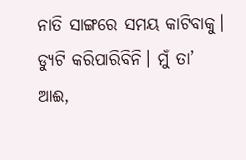ନାତି ସାଙ୍ଗରେ ସମୟ କାଟିବାକୁ। ଡ୍ୟୁଟି କରିପାରିବିନି। ମୁଁ ତା’ ଆଈ,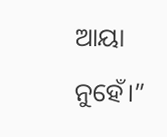ଆୟା ନୁହେଁ।”